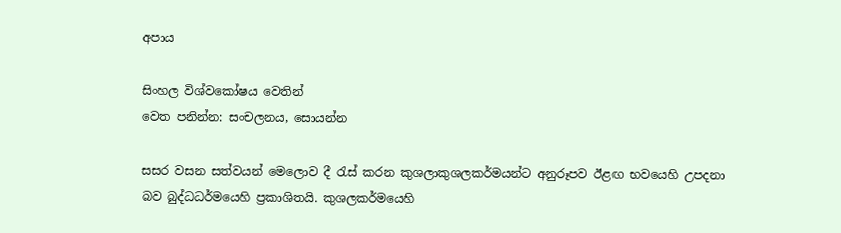අපාය

සිංහල විශ්වකෝෂය වෙතින්
වෙත පනින්න: සංචලනය, සොයන්න

සසර වසන සත්වයන් මෙලොව දී රැස් කරන කුශලාකුශලකර්මයන්ට අනුරූපව ඊළඟ භවයෙහි උපදනා බව බුද්ධධර්මයෙහි ප්‍රකාශිතයි. කුශලකර්මයෙහි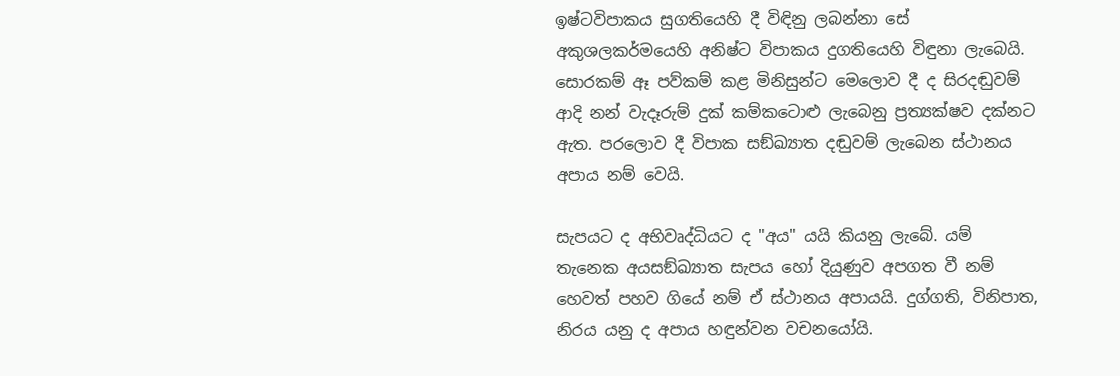ඉෂ්ටවිපාකය සුගතියෙහි දී විඳිනු ලබන්නා සේ අකුශලකර්මයෙහි අනිෂ්ට විපාකය දුගතියෙහි විඳුනා ලැබෙයි. සොරකම් ඈ පව්කම් කළ මිනිසුන්ට මෙලොව දී ද සිරදඬුවම් ආදි නන් වැදෑරුම් දුක් කම්කටොළු ලැබෙනු ප්‍රත්‍යක්ෂව දක්නට ඇත. පරලොව දී විපාක සඞ්ඛ්‍යාත දඬුවම් ලැබෙන ස්ථානය අපාය නම් වෙයි.

සැපයට ද අභිවෘද්ධියට ද "අය" යයි කියනු ලැබේ. යම් තැනෙක අයසඞ්ඛ්‍යාත සැපය හෝ දියුණුව අපගත වී නම් හෙවත් පහව ගියේ නම් ඒ ස්ථානය අපායයි. දුග්ගති, විනිපාත, නිරය යනු ද අපාය හඳුන්වන වචනයෝයි.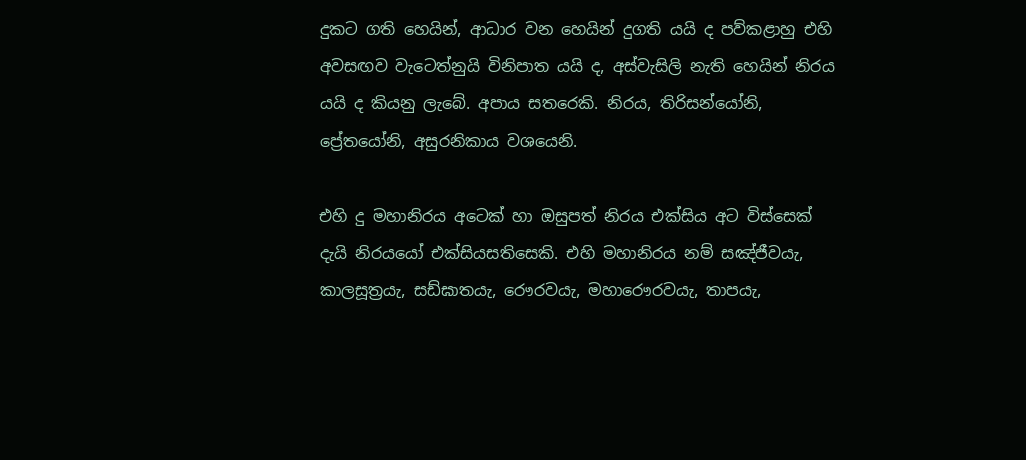දුකට ගති හෙයින්, ආධාර වන හෙයින් දුගති යයි ද පව්කළාහු එහි අවසඟව වැටෙත්නුයි විනිපාත යයි ද, අස්වැසිලි නැති හෙයින් නිරය යයි ද කියනු ලැබේ. අපාය සතරෙකි. නිරය, තිරිසන්යෝනි, ප්‍රේතයෝනි, අසුරනිකාය වශයෙනි.

එහි දු මහානිරය අටෙක් හා ඔසුපත් නිරය එක්සිය අට විස්සෙක් දැයි නිරයයෝ එක්සියසතිසෙකි. එහි මහානිරය නම් සඤ්ජීවයැ, කාලසූත්‍රයැ, සඩ්ඝාතයැ, රෞරවයැ, මහාරෞරවයැ, තාපයැ,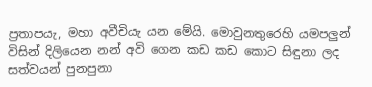ප්‍රතාපයැ, මහා අවීචියැ යන මේයි. මොවුනතුරෙහි යමපලුන් විසින් දිලියෙන නන් අවි ගෙන කඩ කඩ කොට සිඳුනා ලද සත්වයන් පුනපුනා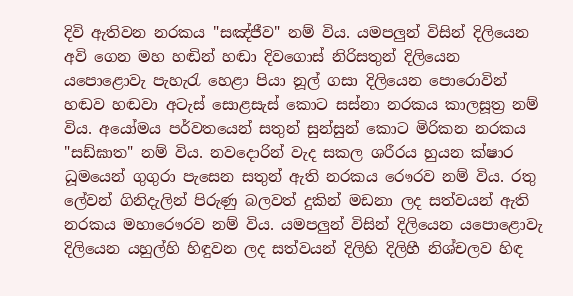දිවි ඇතිවන නරකය "සඤ්ජීව" නම් විය. යමපලුන් විසින් දිලියෙන අවි ගෙන මහ හඬින් හඬා දිවගොස් නිරිසතුන් දිලියෙන යපොළොවැ පැහැරැ හෙළා පියා නූල් ගසා දිලියෙන පොරොවින් හඬව හඬවා අටැස් සොළසැස් කොට සස්නා නරකය කාලසූත්‍ර නම් විය. අයෝමය පර්වතයෙන් සතුන් සුන්සුන් කොට මිරිකන නරකය "සඩ්ඝාත" නම් විය. නවදොරින් වැද සකල ශරීරය හුයන ක්ෂාර ධූමයෙන් ගුගුරා පැසෙන සතුන් ඇති නරකය රෞරව නම් විය. රතු ලේවන් ගිනිදැලින් පිරුණු බලවත් දුකින් මඩනා ලද සත්වයන් ඇති නරකය මහාරෞරව නම් විය. යමපලුන් විසින් දිලියෙන යපොළොවැ දිලියෙන යහුල්හි හිඳුවන ලද සත්වයන් දිලිහි දිලිහී නිශ්චලව හිඳ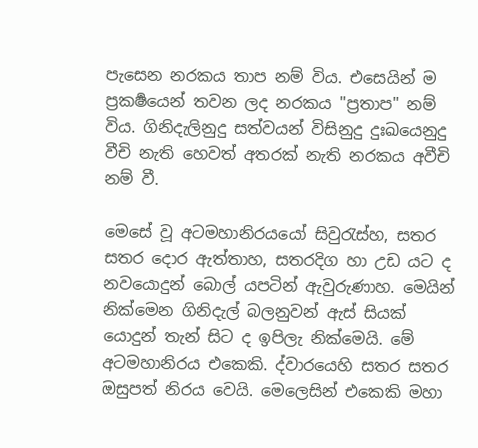පැසෙන නරකය තාප නම් විය. එසෙයින් ම ප්‍රකර්‍ෂයෙන් තවන ලද නරකය "ප්‍රතාප" නම් විය. ගිනිදැලිනුදු සත්වයන් විසිනුදු දුඃඛයෙනුදු වීචි නැති හෙවත් අතරක් නැති නරකය අවීචි නම් ‍වී.

මෙසේ වූ අටමහානිරයයෝ සිවුරැස්හ, සතර සතර දොර ඇත්තාහ, සතරදිග හා උඩ යට ද නවයොදුන් බොල් යපටින් ඇවුරුණාහ. මෙයින් නික්මෙන ගිනිදැල් බලනුවන් ඇස් සියක් යොදුන් තැන් සිට ද ඉපිලැ නික්මෙයි. මේ අටමහානිරය එකෙකි. ද්වාරයෙහි සතර සතර ඔසුපත් නිරය වෙයි. මෙලෙසින් එකෙකි මහා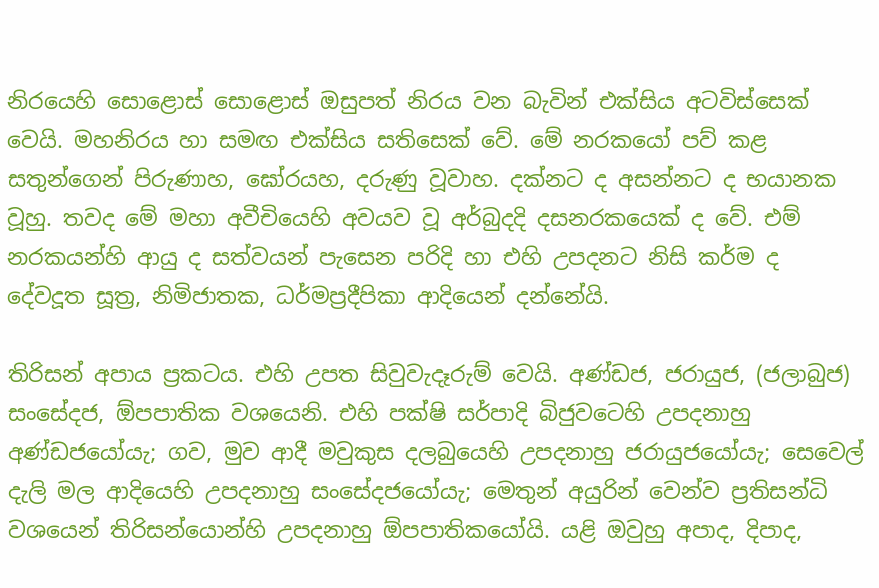නිරයෙහි සොළොස් සොළොස් ඔසුපත් නිරය වන බැවින් එක්සිය අටවිස්සෙක් වෙයි. මහනිරය හා සමඟ එක්සිය සතිසෙක් වේ. මේ නරකයෝ පව් කළ සතුන්ගෙන් පිරුණාහ, ඝෝරයහ, දරුණු වූවාහ. දක්නට ද අසන්නට ද භයානක වූහු. තවද මේ මහා අවීචියෙහි අවයව වූ අර්බුදදි දසනරකයෙක් ද වේ. එම් නරකයන්හි ආයු ද සත්වයන් පැසෙන පරිදි හා එහි උපදනට නිසි කර්ම ද දේවදූත සූත්‍ර, නිමිජාතක, ධර්මප්‍රදීපිකා ආදියෙන් දන්නේයි.

තිරිසන් අපාය ප්‍රකටය. එහි උපත සිවුවැදෑරුම් වෙයි. අණ්ඩජ, ජරායුජ, (ජලාබුජ) සංසේදජ, ඕපපාතික වශයෙනි. එහි පක්ෂි සර්පාදි බිජුවටෙහි උපදනාහු අණ්ඩජයෝයැ; ගව, මුව ආදී මවුකුස දලබුයෙහි උපදනාහු ජරායුජයෝයැ; සෙවෙල් දැලි මල ආදියෙහි උපදනාහු සංසේදජයෝයැ; මෙතුන් අයුරින් වෙන්ව ප්‍රතිසන්ධි වශයෙන් තිරිසන්යොන්හි උපදනාහු ඕපපාතිකයෝයි. යළි ඔවුහු අපාද, දිපාද,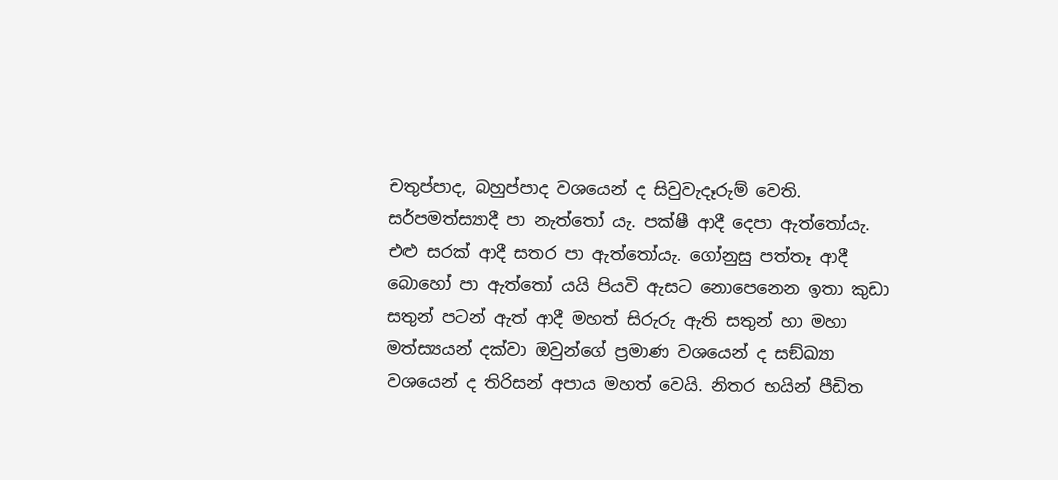චතුප්පාද, බහුප්පාද වශයෙන් ද සිවුවැදෑරුම් වෙති. සර්පමත්ස්‍යාදී පා නැත්තෝ යැ. පක්ෂී ආදී දෙපා ඇත්තෝයැ. එළු සරක් ආදී සතර පා ඇත්තෝයැ. ගෝනුසු පත්තෑ ආදී බොහෝ පා ඇත්තෝ යයි පියවි ඇසට නොපෙනෙන ඉතා කුඩා සතුන් පටන් ඇත් ආදී මහත් සිරුරු ඇති සතුන් හා මහා මත්ස්‍යයන් දක්වා ඔවුන්ගේ ප්‍රමාණ වශයෙන් ද සඞ්ඛ්‍යා වශයෙන් ද තිරිසන් අපාය මහත් වෙයි. නිතර භයින් පීඩිත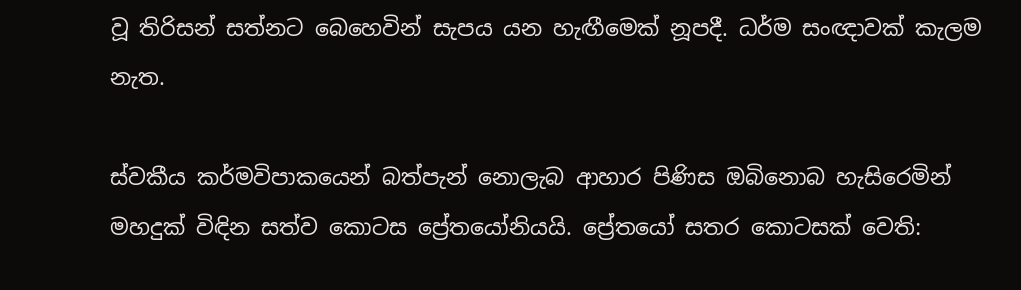වූ තිරිසන් සත්නට බෙහෙවින් සැපය යන හැඟීමෙක් නූපදී. ධර්ම සංඥාවක් කැලම නැත.

ස්වකීය කර්මවිපාකයෙන් බත්පැන් නොලැබ ආහාර පිණිස ඔබිනොබ හැසිරෙමින් මහදුක් විඳින සත්ව කොටස ප්‍රේතයෝනියයි. ප්‍රේතයෝ සතර කොටසක් වෙති: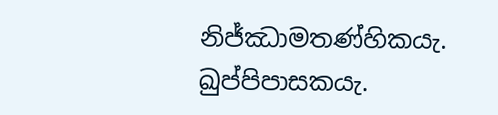නිජ්ඣාමතණ්හිකයැ. ඛුප්පිපාසකයැ.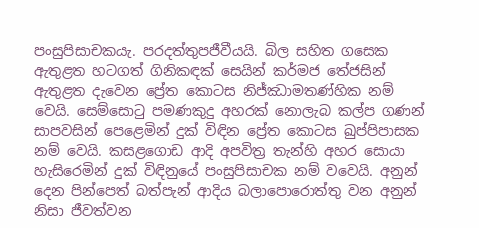පංසුපිසාචකයැ. පරදත්තුපජීවීයයි. බිල සහිත ගසෙක ඇතුළත හටගත් ගිනිකඳක් සෙයින් කර්මජ තේජසින් ඇතුළත දැවෙන ප්‍රේත කොටස නිජ්ඣාමතණ්හික නම් වෙයි. සෙම්සොටු පමණකුදු අහරක් නොලැබ කල්ප ගණන් සාපවසින් පෙළෙමින් දුක් විඳින ප්‍රේත කොටස ඛුප්පිපාසක නම් වෙයි. කසළගොඩ ආදි අපවිත්‍ර තැන්හි අහර සොයා හැසිරෙමින් දුක් විඳිනුයේ පංසුපිසාචක නම් වවෙයි. අනුන් දෙන පින්පෙත් බත්පැන් ආදිය බලාපොරොත්තු වන අනුන් නිසා ජීවත්වන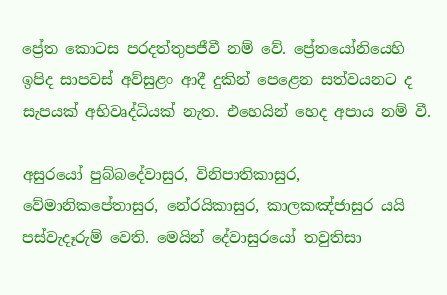ප්‍රේත ‍කොටස පරදත්තුපජීවී නම් වේ. ප්‍රේතයෝනියෙහි ඉපිද සාපවස් අව්සුළං ආදී දුකින් පෙළෙන සත්වයනට ද සැපයක් අභිවෘද්ධියක් නැත. එහෙයින් හෙද අපාය නම් වී.

අසුරයෝ පුබ්බදේවාසුර, විනිපාතිකාසුර, වේමානිකපේතාසුර, නේරයිකාසුර, කාලකඤ්ජාසුර යයි පස්වැදෑරුම් වෙති. මෙයින් දේවාසුරයෝ තවුතිසා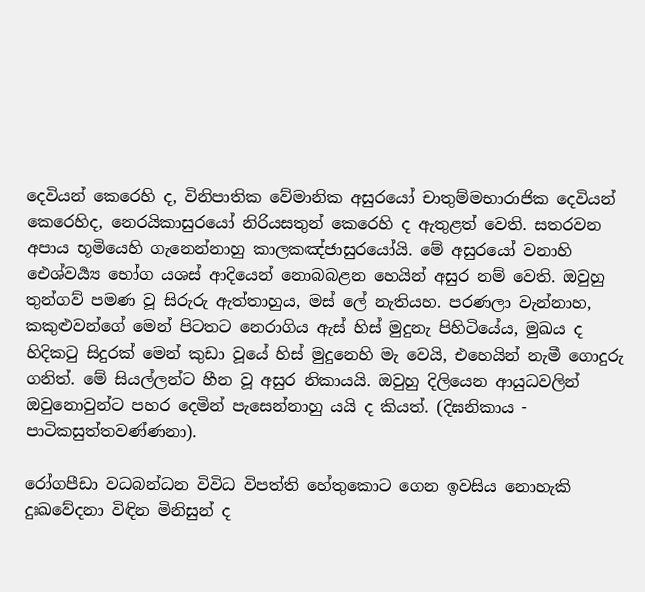දෙවියන් කෙරෙහි ද, විනිපාතික වේමානික අසුරයෝ චාතුම්මභාරාජික දෙවියන් කෙරෙහිද, නෙරයිකාසුරයෝ නිරියසතුන් කෙරෙහි ද ඇතුළත් වෙති. සතරවන අපාය භූමියෙහි ගැනෙන්නාහු කාලකඤ්ජාසුරයෝයි. මේ අසුරයෝ වනාහි ඓශ්වර්‍ය්‍ය භෝග යශස් ආදියෙන් නොබබළන හෙයින් අසුර නම් වෙති. ඔවුහු තුන්ගව් පමණ වූ සිරුරු ඇත්තාහුය, මස් ලේ නැතියහ. පරණලා වැන්නාහ, කකුළුවන්ගේ මෙන් පිටතට නෙරාගිය ඇස් හිස් මුදුනැ පිහිටියේය, මුඛය ද හිදිකටු සිදුරක් මෙන් කුඩා වූයේ හිස් මුදුනෙහි මැ වෙයි, එහෙයින් නැමී ‍ගොදුරු ගනිත්. මේ සියල්ලන්ට හීන වූ අසුර නිකායයි. ඔවුහු දිලියෙන ආයුධවලින් ඔවුනොවුන්ට පහර දෙමින් පැසෙන්නාහු යයි ද කියත්. (දිඝනිකාය - පාටිකසුත්තවණ්ණනා).

රෝගපීඩා වධබන්ධන විවිධ විපත්ති හේතුකොට ගෙන ඉවසිය නොහැකි දුඃඛවේදනා විඳින මිනිසුන් ද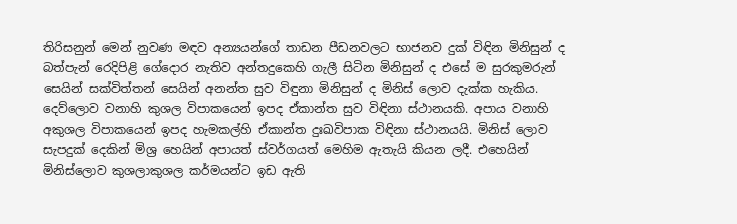තිරිසනුන් මෙන් නුවණ මඳව අන්‍යයන්ගේ තාඩන පීඩනවලට භාජනව දුක් විඳින මිනිසුන් ද බත්පැන් රෙදිපිළි ගේදොර නැතිව අන්තදුකෙහි ගැලී සිටින මිනිසුන් ද එසේ ම සුරකුමරුන් සෙයින් සක්විත්තන් සෙයින් අනන්ත සුව විඳුනා මිනිසුන් ද මිනිස් ලොව දැක්ක හැකිය. දෙව්ලොව වනාහි කුශල විපාකයෙන් ඉපද ඒකාන්ත සුව විඳිනා ස්ථානයකි. අපාය වනාහි අකුශල විපාකයෙන් ඉපද හැමකල්හි ඒකාන්ත දුඃඛවිපාක විඳිනා ස්ථානයයි. මිනිස් ලොව සැපදුක් දෙකින් මිශ්‍ර හෙයින් අපායත් ස්වර්ගයත් මෙහිම ඇතැයි කියන ලදී. එහෙයින් මිනිස්ලොව කුශලාකුශල කර්මයන්ට ඉඩ ඇති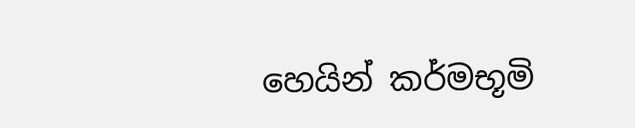හෙයින් කර්මභූමි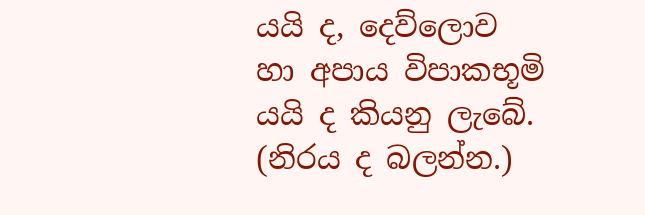යයි ද, දෙව්ලොව හා අපාය විපාකභූමි යයි ද කියනු ලැබේ. (නිරය ද බලන්න.)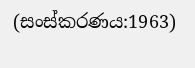(සංස්කරණය:1963)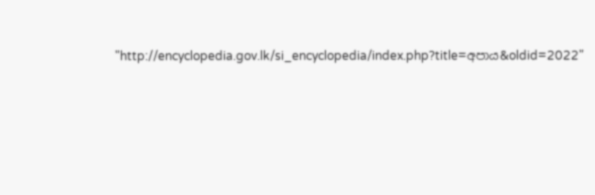"http://encyclopedia.gov.lk/si_encyclopedia/index.php?title=අපාය&oldid=2022"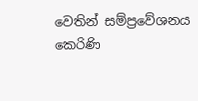වෙතින් සම්ප්‍රවේශනය කෙරිණි